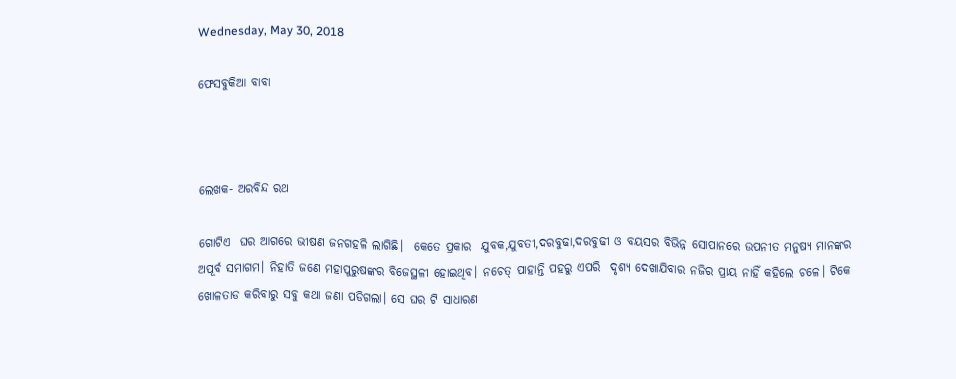Wednesday, May 30, 2018

ଫେସବୁକିଆ ବାବା



ଲେଖକ- ଅରବିନ୍ଦ ରଥ

ଗୋଟିଏ  ଘର ଆଗରେ ଭୀଷଣ ଜନଗହଳି ଲାଗିଛି।  କେତେ ପ୍ରକାର  ଯୁବକ,ଯୁବତୀ,ଦରବୁଢା,ଦରବୁଢୀ ଓ ବୟସର ବିଭିନ୍ନ ସୋପାନରେ ଉପନୀତ ମନୁଷ୍ଯ ମାନଙ୍କର ଅପୂର୍ବ ସମାଗମ। ନିହାତି ଜଣେ ମହାପୁରୁଷଙ୍କର ବିଜେସ୍ଥଳୀ ହୋଇଥିବ। ନଚେତ୍ ପାହାନ୍ତି ପହରୁ ଏପରି  ଦୃଶ୍ଯ ଦେଖାଯିବାର ନଜିର ପ୍ରାୟ ନାହିଁ କହିଲେ ଚଳେ। ଟିକେ ଖୋଳତାଡ କରିବାରୁ ସବୁ କଥା ଜଣା ପଡିଗଲା। ସେ ଘର ଟି ସାଧାରଣ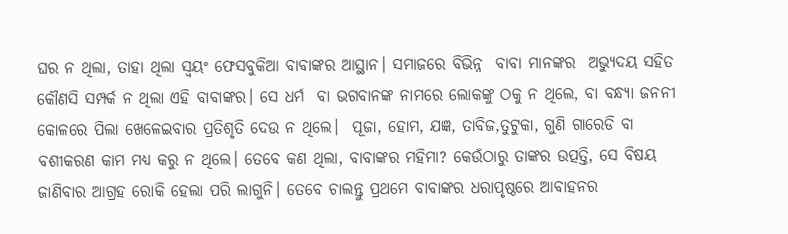ଘର ନ ଥିଲା, ତାହା ଥିଲା ସ୍ବୟଂ ଫେସବୁକିଆ ବାବାଙ୍କର ଆସ୍ଥାନ। ସମାଜରେ ବିଭିନ୍ନ  ବାବା ମାନଙ୍କର  ଅଭ୍ଯୁଦୟ ସହିତ କୌଣସି ସମ୍ପର୍କ ନ ଥିଲା ଏହି ବାବାଙ୍କର। ସେ ଧର୍ମ  ବା ଭଗବାନଙ୍କ ନାମରେ ଲୋକଙ୍କୁ ଠକୁ ନ ଥିଲେ, ବା ବନ୍ଧ୍ଯା ଜନନୀ କୋଳରେ ପିଲା ଖେଳେଇବାର ପ୍ରତିଶୃତି ଦେଉ ନ ଥିଲେ।  ପୂଜା, ହୋମ, ଯଜ୍ଞ, ତାବିଜ,ତୁଟୁକା, ଗୁଣି ଗାରେଡି ବା ବଶୀକରଣ କାମ ମଧ୍ଯ କରୁ ନ ଥିଲେ। ତେବେ କଣ ଥିଲା, ବାବାଙ୍କର ମହିମା? କେଉଁଠାରୁ ତାଙ୍କର ଉତ୍ପତ୍ତି, ସେ ବିଷୟ ଜାଣିବାର ଆଗ୍ରହ ରୋକି ହେଲା ପରି ଲାଗୁନି। ତେବେ ଚାଲନ୍ତୁ ପ୍ରଥମେ ବାବାଙ୍କର ଧରାପୃଷ୍ଠରେ ଆବାହନର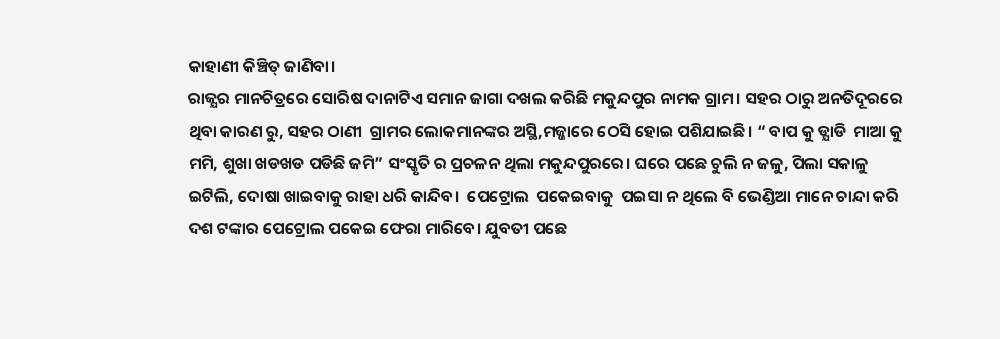କାହାଣୀ କିଞ୍ଚିତ୍ ଜାଣିବା।
ରାଜ୍ଯର ମାନଚିତ୍ରରେ ସୋରିଷ ଦାନାଟିଏ ସମାନ ଜାଗା ଦଖଲ କରିଛି ମକୁନ୍ଦପୁର ନାମକ ଗ୍ରାମ। ସହର ଠାରୁ ଅନତିଦୂରରେ ଥିବା କାରଣ ରୁ, ସହର ଠାଣୀ  ଗ୍ରାମର ଲୋକମାନଙ୍କର ଅସ୍ଥି,ମଜ୍ଜାରେ ଠେସି ହୋଇ ପଶିଯାଇଛି। “ ବାପ କୁ ଡ୍ଯାଡି  ମାଆ କୁ ମମି, ଶୁଖା ଖଡଖଡ ପଡିଛି ଜମି” ସଂସ୍କୃତି ର ପ୍ରଚଳନ ଥିଲା ମକୁନ୍ଦପୁରରେ। ଘରେ ପଛେ ଚୁଲି ନ ଜଳୁ, ପିଲା ସକାଳୁ ଇଟିଲି, ଦୋଷା ଖାଇବାକୁ ରାହା ଧରି କାନ୍ଦିବ।  ପେଟ୍ରୋଲ  ପକେଇବାକୁ  ପଇସା ନ ଥିଲେ ବି ଭେଣ୍ଡିଆ ମାନେ ଚାନ୍ଦା କରି ଦଶ ଟଙ୍କାର ପେଟ୍ରୋଲ ପକେଇ ଫେରା ମାରିବେ। ଯୁବତୀ ପଛେ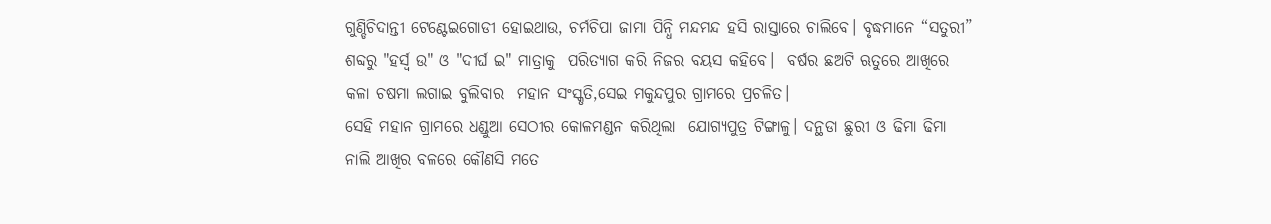ଗୁଣ୍ଡିଚିଦାନ୍ତୀ ଟେଣ୍ଟେଇଗୋଡୀ ହୋଇଥାଉ, ଚର୍ମଚିପା ଜାମା ପିନ୍ଧି ମନ୍ଦମନ୍ଦ ହସି ରାସ୍ତାରେ ଚାଲିବେ। ବୃଦ୍ଧମାନେ “ସତୁରୀ” ଶବ୍ଦରୁ "ହର୍ସ୍ବ ଉ" ଓ "ଦୀର୍ଘ ଇ" ମାତ୍ରାକୁ  ପରିତ୍ଯାଗ କରି ନିଜର ବୟସ କହିବେ।  ବର୍ଷର ଛଅଟି ଋତୁରେ ଆଖିରେ କଳା ଚଷମା ଲଗାଇ ବୁଲିବାର  ମହାନ ସଂସ୍କୃତି,ସେଇ ମକୁନ୍ଦପୁର ଗ୍ରାମରେ ପ୍ରଚଳିତ।
ସେହି ମହାନ ଗ୍ରାମରେ ଧଣ୍ଡୁଆ ସେଠୀର କୋଳମଣ୍ଡନ କରିଥିଲା  ଯୋଗ୍ଯପୁତ୍ର ଟିଙ୍ଗାଳୁ। ଦନ୍ଥଡା ଛୁରୀ ଓ ଢିମା ଢିମା ନାଲି ଆଖିର ବଳରେ କୌଣସି ମତେ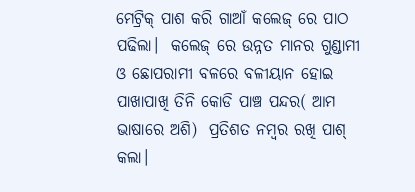ମେଟ୍ରିକ୍ ପାଶ କରି ଗାଆଁ କଲେଜ୍ ରେ ପାଠ ପଢିଲା।  କଲେଜ୍ ରେ ଉନ୍ନତ ମାନର ଗୁଣ୍ଡାମୀ ଓ ଛୋପରାମୀ ବଳରେ ବଳୀୟାନ ହୋଇ ପାଖାପାଖି ତିନି କୋଡି ପାଞ୍ଚ ପନ୍ଦର( ଆମ ଭାଷାରେ ଅଶି)  ପ୍ରତିଶତ ନମ୍ବର ରଖି ପାଶ୍ କଲା।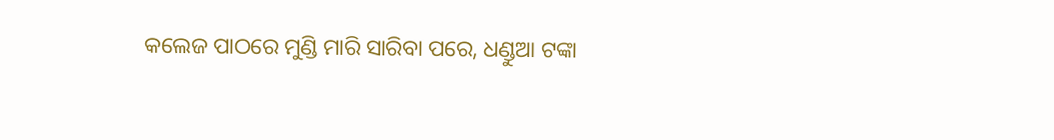କଲେଜ ପାଠରେ ମୁଣ୍ଡି ମାରି ସାରିବା ପରେ, ଧଣ୍ଡୁଆ ଟଙ୍କା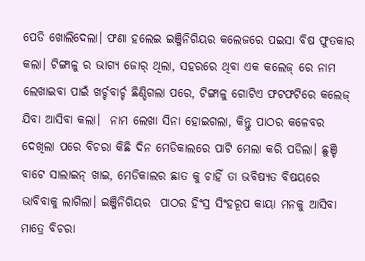ପେଡି ଖୋଲିଦେଲା। ଫଣା ହଲେଇ ଇଞ୍ଜିନିଗିୟର କଲେଜରେ ପଇସା ବିଷ ଫୁତକାର କଲା। ଟିଙ୍ଗାଳୁ ର ଭାଗ୍ଯ ଜୋର୍ ଥିଲା, ସହରରେ ଥିବା ଏକ କଲେଜ୍ ରେ ନାମ ଲେଖାଇବା ପାଇଁ ଖର୍ଚ୍ଚବାର୍ଚ୍ଚ ଛିଣ୍ଡିଗଲା ପରେ, ଟିଙ୍ଗାଳୁ ଗୋଟିଏ ଫଟଫଟିରେ କଲେଜ୍ ଯିବା ଆସିବା କଲା।  ନାମ ଲେଖା ସିନା ହୋଇଗଲା, କିନ୍ତୁ ପାଠର କଳେବର ଦେଖିଲା ପରେ ବିଚରା କିଛି ଦିନ ମେଡିକାଲରେ ପାଟି ମେଲା କରି ପଡିଲା। ଛୁଞ୍ଚି ବାଟେ ସାଲାଇନ୍ ଖାଇ, ମେଡିକାଲର ଛାତ କୁ ଚାହିଁ ତା ଭବିଷ୍ଯତ ବିଷୟରେ ଭାବିବାକୁ ଲାଗିଲା। ଇଞ୍ଜିନିଗିୟର  ପାଠର ହିଂସ୍ର ସିଂହରୂପ କାୟା ମନକୁ ଆସିବା ମାତ୍ରେ ବିଚରା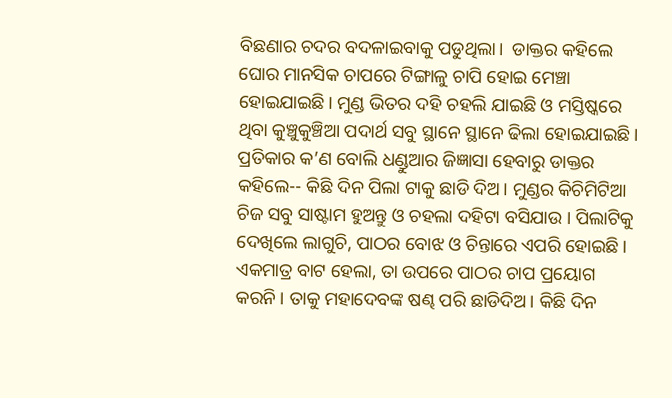ବିଛଣାର ଚଦର ବଦଳାଇବାକୁ ପଡୁଥିଲା।  ଡାକ୍ତର କହିଲେ ଘୋର ମାନସିକ ଚାପରେ ଟିଙ୍ଗାଳୁ ଚାପି ହୋଇ ମେଞ୍ଚା ହୋଇଯାଇଛି। ମୁଣ୍ଡ ଭିତର ଦହି ଚହଲି ଯାଇଛି ଓ ମସ୍ତିଷ୍କରେ ଥିବା କୁଞ୍ଚୁକୁଞ୍ଚିଆ ପଦାର୍ଥ ସବୁ ସ୍ଥାନେ ସ୍ଥାନେ ଢିଲା ହୋଇଯାଇଛି। ପ୍ରତିକାର କ’ଣ ବୋଲି ଧଣ୍ଡୁଆର ଜିଜ୍ଞାସା ହେବାରୁ ଡାକ୍ତର କହିଲେ-- କିଛି ଦିନ ପିଲା ଟାକୁ ଛାଡି ଦିଅ। ମୁଣ୍ଡର କିଚିମିଟିଆ ଚିଜ ସବୁ ସାଷ୍ଟାମ ହୁଅନ୍ତୁ ଓ ଚହଲା ଦହିଟା ବସିଯାଉ । ପିଲାଟିକୁ ଦେଖିଲେ ଲାଗୁଚି, ପାଠର ବୋଝ ଓ ଚିନ୍ତାରେ ଏପରି ହୋଇଛି। ଏକମାତ୍ର ବାଟ ହେଲା, ତା ଉପରେ ପାଠର ଚାପ ପ୍ରୟୋଗ କରନି। ତାକୁ ମହାଦେବଙ୍କ ଷଣ୍ଢ ପରି ଛାଡିଦିଅ। କିଛି ଦିନ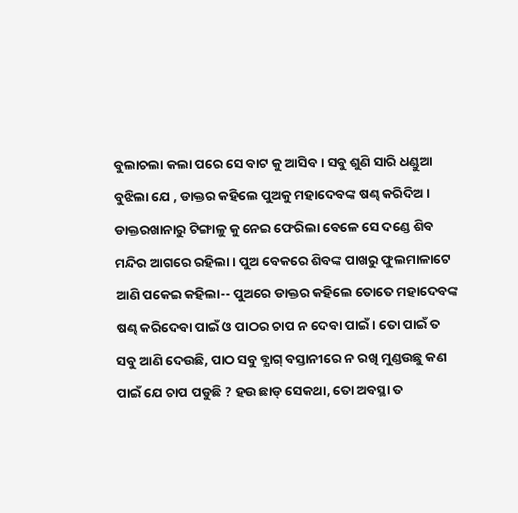ବୁଲାଚଲା କଲା ପରେ ସେ ବାଟ କୁ ଆସିବ। ସବୁ ଶୁଣି ସାରି ଧଣ୍ଡୁଆ ବୁଝିଲା ଯେ , ଡାକ୍ତର କହିଲେ ପୁଅକୁ ମହାଦେବଙ୍କ ଷଣ୍ଢ କରିଦିଅ। ଡାକ୍ତରଖାନାରୁ ଟିଙ୍ଗାଳୁ କୁ ନେଇ ଫେରିଲା ବେଳେ ସେ ଦଣ୍ଡେ ଶିବ ମନ୍ଦିର ଆଗରେ ରହିଲା। ପୁଅ ବେକରେ ଶିବଙ୍କ ପାଖରୁ ଫୁଲମାଳାଟେ ଆଣି ପକେଇ କହିଲା-- ପୁଅରେ ଡାକ୍ତର କହିଲେ ତୋତେ ମହାଦେବଙ୍କ ଷଣ୍ଢ କରିଦେବା ପାଇଁ ଓ ପାଠର ଚାପ ନ ଦେବା ପାଇଁ। ତୋ ପାଇଁ ତ ସବୁ ଆଣି ଦେଉଛି, ପାଠ ସବୁ ବ୍ଯାଗ୍ ବସ୍ତାନୀରେ ନ ରଖି ମୁଣ୍ଡଉଛୁ କଣ ପାଇଁ ଯେ ଚାପ ପଡୁଛି ? ହଉ ଛାଡ୍ ସେକଥା, ତୋ ଅବସ୍ଥା ତ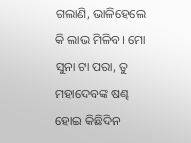ଗଲାଣି, ଭାଳିହେଲେ କି ଲାଭ ମିଳିବ। ମୋ ସୁନା ଟା ପରା, ତୁ ମହାଦେବଙ୍କ ଷଣ୍ଢ ହୋଇ କିଛିଦିନ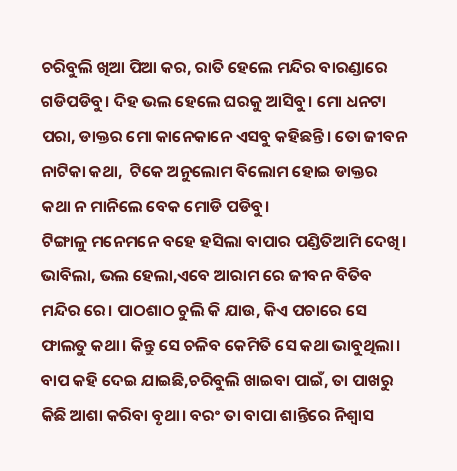ଚରିବୁଲି ଖିଆ ପିଆ କର, ରାତି ହେଲେ ମନ୍ଦିର ବାରଣ୍ଡାରେ ଗଡିପଡିବୁ। ଦିହ ଭଲ ହେଲେ ଘରକୁ ଆସିବୁ। ମୋ ଧନଟା ପରା, ଡାକ୍ତର ମୋ କାନେକାନେ ଏସବୁ କହିଛନ୍ତି। ତୋ ଜୀବନ ନାଟିକା କଥା,  ଟିକେ ଅନୁଲୋମ ବିଲୋମ ହୋଇ ଡାକ୍ତର କଥା ନ ମାନିଲେ ବେକ ମୋଡି ପଡିବୁ।
ଟିଙ୍ଗାଳୁ ମନେମନେ ବହେ ହସିଲା ବାପାର ପଣ୍ଡିତିଆମି ଦେଖି।  ଭାବିଲା, ଭଲ ହେଲା,ଏବେ ଆରାମ ରେ ଜୀବନ ବିତିବ ମନ୍ଦିର ରେ। ପାଠଶାଠ ଚୁଲି କି ଯାଉ, କିଏ ପଚାରେ ସେ ଫାଲତୁ କଥା। କିନ୍ତୁ ସେ ଚଳିବ କେମିତି ସେ କଥା ଭାବୁଥିଲା। ବାପ କହି ଦେଇ ଯାଇଛି,ଚରିବୁଲି ଖାଇବା ପାଇଁ, ତା ପାଖରୁ କିଛି ଆଶା କରିବା ବୃଥା। ବରଂ ତା ବାପା ଶାନ୍ତିରେ ନିଶ୍ବାସ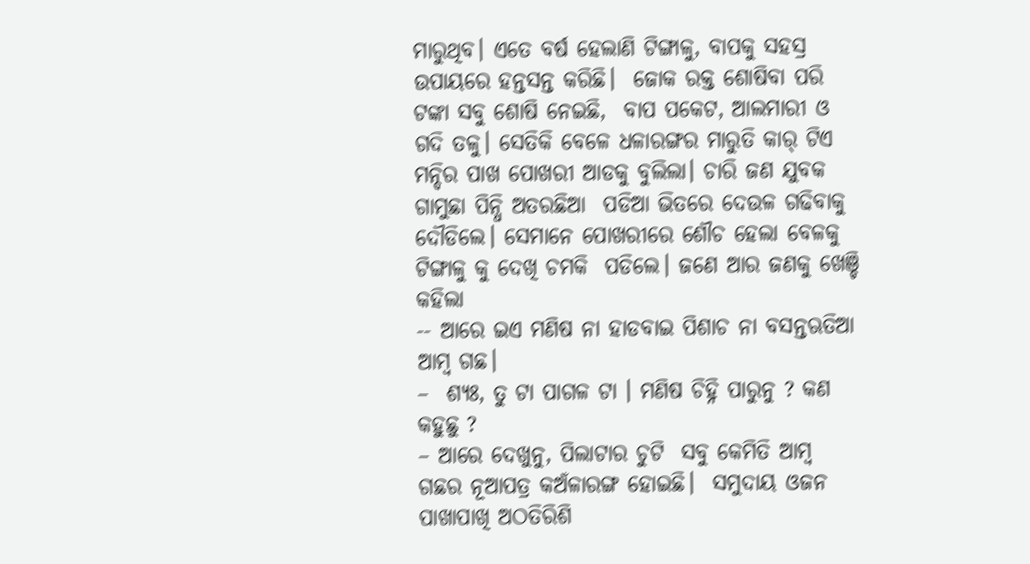ମାରୁଥିବ। ଏତେ ବର୍ଷ ହେଲାଣି ଟିଙ୍ଗାଳୁ, ବାପକୁ ସହସ୍ର ଉପାୟରେ ହନ୍ତସନ୍ତ କରିଛି।  ଜୋକ ରକ୍ତ ଶୋଷିବା ପରି ଟଙ୍କା ସବୁ ଶୋଷି ନେଇଛି,  ବାପ ପକେଟ, ଆଲମାରୀ ଓ ଗଦି ତଳୁ। ସେତିକି ବେଳେ ଧଳାରଙ୍ଗର ମାରୁତି କାର୍ ଟିଏ ମନ୍ଦିର ପାଖ ପୋଖରୀ ଆଡକୁ ବୁଲିଲା। ଚାରି ଜଣ ଯୁବକ ଗାମୁଛା ପିନ୍ଧି ଅତରଛିଆ  ପଡିଆ ଭିତରେ ଦେଉଳ ଗଢିବାକୁ ଦୌଡିଲେ। ସେମାନେ ପୋଖରୀରେ ଶୌଚ ହେଲା ବେଳକୁ ଟିଙ୍ଗାଳୁ କୁ ଦେଖି ଚମକି  ପଡିଲେ। ଜଣେ ଆର ଜଣକୁ ଖେଞ୍ଚି କହିଲା
-- ଆରେ ଇଏ ମଣିଷ ନା ହାଡବାଇ ପିଶାଚ ନା ବସନ୍ତଋତିଆ ଆମ୍ବ ଗଛ।
–  ଶ୍ଯଃ, ତୁ ଟା ପାଗଳ ଟା । ମଣିଷ ଚିହ୍ନି ପାରୁନୁ ? କଣ କହୁଛୁ ?
– ଆରେ ଦେଖୁନୁ, ପିଲାଟାର ଚୁଟି  ସବୁ କେମିତି ଆମ୍ବ ଗଛର ନୂଆପତ୍ର କଅଁଳାରଙ୍ଗ ହୋଇଛି।  ସମୁଦାୟ ଓଜନ ପାଖାପାଖି ଅଠତିରିଶି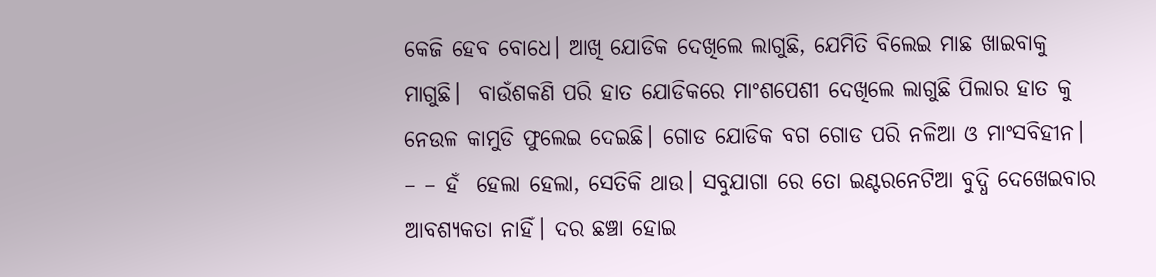କେଜି ହେବ ବୋଧେ। ଆଖି ଯୋଡିକ ଦେଖିଲେ ଲାଗୁଛି, ଯେମିତି ବିଲେଇ ମାଛ ଖାଇବାକୁ ମାଗୁଛି।  ବାଉଁଶକଣି ପରି ହାତ ଯୋଡିକରେ ମାଂଶପେଶୀ ଦେଖିଲେ ଲାଗୁଛି ପିଲାର ହାତ କୁ ନେଉଳ କାମୁଡି ଫୁଲେଇ ଦେଇଛି। ଗୋଡ ଯୋଡିକ ବଗ ଗୋଡ ପରି ନଳିଆ ଓ ମାଂସବିହୀନ।
– – ହଁ  ହେଲା ହେଲା, ସେତିକି ଥାଉ। ସବୁଯାଗା ରେ ତୋ ଇଣ୍ଟରନେଟିଆ ବୁଦ୍ଧି ଦେଖେଇବାର ଆବଶ୍ଯକତା ନାହିଁ। ଦର ଛଞ୍ଚା ହୋଇ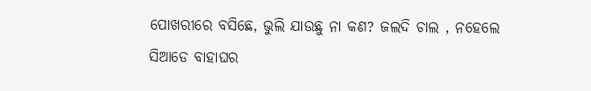ପୋଖରୀରେ ବସିଛେ, ଭୁଲି ଯାଉଛୁ ନା କଣ? ଜଲଦି ଚାଲ , ନହେଲେ ସିଆଡେ ବାହାଘର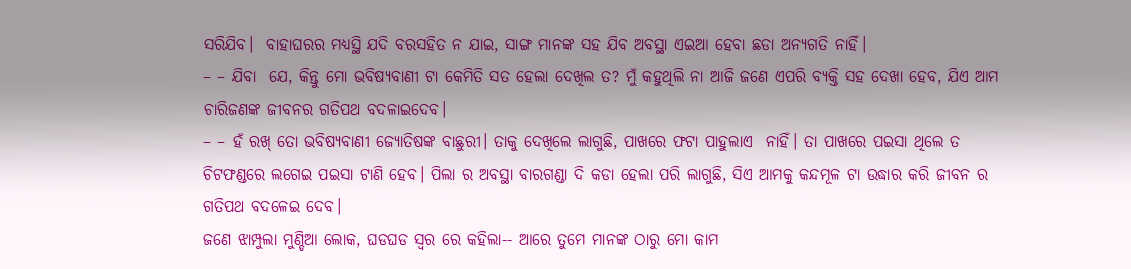ସରିଯିବ।  ବାହାଘରର ମଧ୍ଯସ୍ଥି ଯଦି ବରସହିତ ନ ଯାଇ, ସାଙ୍ଗ ମାନଙ୍କ ସହ ଯିବ ଅବସ୍ଥା ଏଇଆ ହେବା ଛଡା ଅନ୍ଯଗତି ନାହିଁ।
– – ଯିବା  ଯେ, କିନ୍ତୁ ମୋ ଭବିଷ୍ଯବାଣୀ ଟା କେମିତି ସତ ହେଲା ଦେଖିଲ ତ? ମୁଁ କହୁଥିଲି ନା ଆଜି ଜଣେ ଏପରି ବ୍ଯକ୍ତି ସହ ଦେଖା ହେବ, ଯିଏ ଆମ ଚାରିଜଣଙ୍କ ଜୀବନର ଗତିପଥ ବଦଳାଇଦେବ।
– – ହଁ ରଖ୍ ତୋ ଭବିଷ୍ଯବାଣୀ ଜ୍ଯୋତିଷଙ୍କ ବାଛୁରୀ। ତାକୁ ଦେଖିଲେ ଲାଗୁଛି, ପାଖରେ ଫଟା ପାହୁଲାଏ  ନାହିଁ। ତା ପାଖରେ ପଇସା ଥିଲେ ତ ଚିଟଫଣ୍ଡରେ ଲଗେଇ ପଇସା ଟାଣି ହେବ। ପିଲା ର ଅବସ୍ଥା ବାରଗଣ୍ଡା ଦି କଡା ହେଲା ପରି ଲାଗୁଛି, ସିଏ ଆମକୁ କନ୍ଦମୂଳ ଟା ଉଦ୍ଧାର କରି ଜୀବନ ର ଗତିପଥ ବଦଳେଇ ଦେବ।
ଜଣେ ଝାମ୍ପୁଲା ମୁଣ୍ଡିଆ ଲୋକ, ଘଡଘଡ ସ୍ବର ରେ କହିଲା-- ଆରେ ତୁମେ ମାନଙ୍କ ଠାରୁ ମୋ କାମ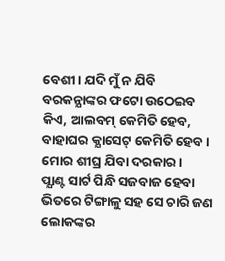ବେଶୀ। ଯଦି ମୁଁ ନ ଯିବି ବରକନ୍ଯାଙ୍କର ଫଟୋ ଉଠେଇବ କିଏ, ଆଲବମ୍ କେମିତି ହେବ, ବାହାଘର କ୍ଯାସେଟ୍ କେମିତି ହେବ। ମୋର ଶୀଘ୍ର ଯିବା ଦରକାର।
ପ୍ଯାଣ୍ଟ ସାର୍ଟ ପିନ୍ଧି ସଜବାଜ ହେବା ଭିତରେ ଟିଙ୍ଗାଳୁ ସହ ସେ ଚାରି ଜଣ ଲୋକଙ୍କର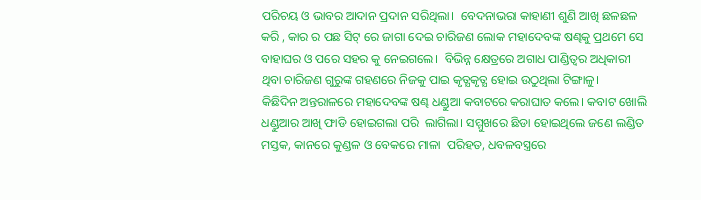ପରିଚୟ ଓ ଭାବର ଆଦାନ ପ୍ରଦାନ ସରିଥିଲା।  ବେଦନାଭରା କାହାଣୀ ଶୁଣି ଆଖି ଛଳଛଳ କରି , କାର ର ପଛ ସିଟ୍ ରେ ଜାଗା ଦେଇ ଚାରିଜଣ ଲୋକ ମହାଦେବଙ୍କ ଷଣ୍ଢକୁ ପ୍ରଥମେ ସେ ବାହାଘର ଓ ପରେ ସହର କୁ ନେଇଗଲେ।  ବିଭିନ୍ନ କ୍ଷେତ୍ରରେ ଅଗାଧ ପାଣ୍ଡିତ୍ବର ଅଧିକାରୀ ଥିବା ଚାରିଜଣ ଗୁରୁଙ୍କ ଗହଣରେ ନିଜକୁ ପାଇ କୃତ୍ଯକୃତ୍ଯ ହୋଇ ଉଠୁଥିଲା ଟିଙ୍ଗାଳୁ।
କିଛିଦିନ ଅନ୍ତରାଳରେ ମହାଦେବଙ୍କ ଷଣ୍ଢ ଧଣ୍ଡୁଆ କବାଟରେ କରାଘାତ କଲେ। କବାଟ ଖୋଲି ଧଣ୍ଡୁଆର ଆଖି ଫାଡି ହୋଇଗଲା ପରି  ଲାଗିଲା। ସମ୍ମୁଖରେ ଛିଡା ହୋଇଥିଲେ ଜଣେ ଲଣ୍ଡିତ ମସ୍ତକ, କାନରେ କୁଣ୍ଡଳ ଓ ବେକରେ ମାଳା  ପରିହତ, ଧବଳବସ୍ତ୍ରରେ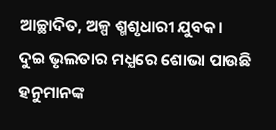ଆଚ୍ଛାଦିତ, ଅଳ୍ପ ଶ୍ମଶୃଧାରୀ ଯୁବକ। ଦୁଇ ଭୃଲତାର ମଧ୍ଯରେ ଶୋଭା ପାଉଛି ହନୁମାନଙ୍କ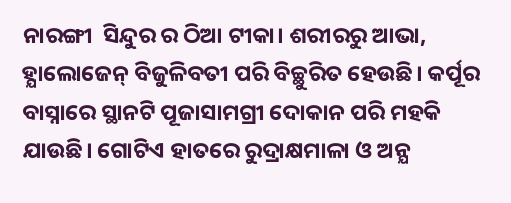ନାରଙ୍ଗୀ  ସିନ୍ଦୁର ର ଠିଆ ଟୀକା। ଶରୀରରୁ ଆଭା, ହ୍ଯାଲୋଜେନ୍ ବିଜୁଳିବତୀ ପରି ବିଚ୍ଛୁରିତ ହେଉଛି। କର୍ପୂର ବାସ୍ନାରେ ସ୍ଥାନଟି ପୂଜାସାମଗ୍ରୀ ଦୋକାନ ପରି ମହକି ଯାଉଛି। ଗୋଟିଏ ହାତରେ ରୁଦ୍ରାକ୍ଷମାଳା ଓ ଅନ୍ଯ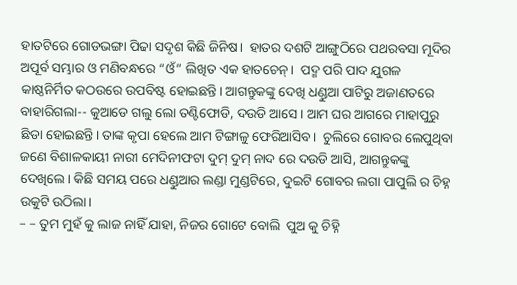ହାତଟିରେ ଗୋଡଭଙ୍ଗା ପିଢା ସଦୃଶ କିଛି ଜିନିଷ।  ହାତର ଦଶଟି ଆଙ୍ଗୁଠିରେ ପଥରବସା ମୂଦିର ଅପୂର୍ବ ସମ୍ଭାର ଓ ମଣିବନ୍ଧରେ “ଓଁ” ଲିଖିତ ଏକ ହାତଚେନ୍।  ପଦ୍ମ ପରି ପାଦ ଯୁଗଳ କାଷ୍ଠନିର୍ମିତ କଠଉରେ ଉପବିଷ୍ଟ ହୋଇଛନ୍ତି। ଆଗନ୍ତୁକଙ୍କୁ ଦେଖି ଧଣ୍ଡୁଆ ପାଟିରୁ ଅଜାଣତରେ ବାହାରିଗଲା-- କୁଆଡେ ଗଲୁ ଲୋ ତଣ୍ଟିଫୋଡି, ଦଉଡି ଆସେ। ଆମ ଘର ଆଗରେ ମାହାପୁରୁ  ଛିଡା ହୋଇଛନ୍ତି। ତାଙ୍କ କୃପା ହେଲେ ଆମ ଟିଙ୍ଗାଳୁ ଫେରିଆସିବ।  ଚୁଲିରେ ଗୋବର ଲେପୁଥିବା ଜଣେ ବିଶାଳକାୟୀ ନାରୀ ମେଦିନୀଫଟା ଦୁମ୍ ଦୁମ୍ ନାଦ ରେ ଦଉଡି ଆସି, ଆଗନ୍ତୁକଙ୍କୁ ଦେଖିଲେ। କିଛି ସମୟ ପରେ ଧଣ୍ଡୁଆର ଲଣ୍ଡା ମୁଣ୍ଡଟିରେ, ଦୁଇଟି ଗୋବର ଲଗା ପାପୁଲି ର ଚିହ୍ନ   ଉକୁଟି ଉଠିଲା।
– – ତୁମ ମୁହଁ କୁ ଲାଜ ନାହିଁ ଯାହା, ନିଜର ଗୋଟେ ବୋଲି  ପୁଅ କୁ ଚିହ୍ନି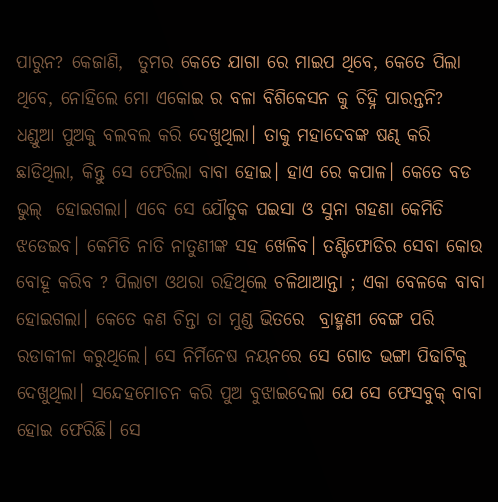ପାରୁନ? କେଜାଣି,  ତୁମର କେତେ ଯାଗା ରେ ମାଇପ ଥିବେ, କେତେ ପିଲା ଥିବେ, ନୋହିଲେ ମୋ ଏକୋଇ ର ବଳା ବିଶିକେସନ କୁ ଚିହ୍ନି ପାରନ୍ତନି?
ଧଣ୍ଡୁଆ ପୁଅକୁ ବଲବଲ କରି ଦେଖୁଥିଲା। ତାକୁ ମହାଦେବଙ୍କ ଷଣ୍ଢ କରି ଛାଡିଥିଲା, କିନ୍ତୁ ସେ ଫେରିଲା ବାବା ହୋଇ। ହାଏ ରେ କପାଳ। କେତେ ବଡ ଭୁଲ୍  ହୋଇଗଲା। ଏବେ ସେ ଯୌତୁକ ପଇସା ଓ ସୁନା ଗହଣା କେମିତି ଝଡେଇବ। କେମିତି ନାତି ନାତୁଣୀଙ୍କ ସହ ଖେଳିବ। ତଣ୍ଟିଫୋଡିର ସେବା କୋଉ ବୋହୂ କରିବ ? ପିଲାଟା ଓଥରା ରହିଥିଲେ ଚଳିଥାଆନ୍ତା ; ଏକା ବେଳକେ ବାବା ହୋଇଗଲା। କେତେ କଣ ଚିନ୍ତା ତା ମୁଣ୍ଡ ଭିତରେ  ବ୍ରାହ୍ମଣୀ ବେଙ୍ଗ ପରି ରଡାକୀଳା କରୁଥିଲେ। ସେ ନିର୍ମିନେଷ ନୟନରେ ସେ ଗୋଡ ଭଙ୍ଗା ପିଢାଟିକୁ ଦେଖୁଥିଲା। ସନ୍ଦେହମୋଚନ କରି ପୁଅ ବୁଝାଇଦେଲା ଯେ ସେ ଫେସବୁକ୍ ବାବା ହୋଇ ଫେରିଛି। ସେ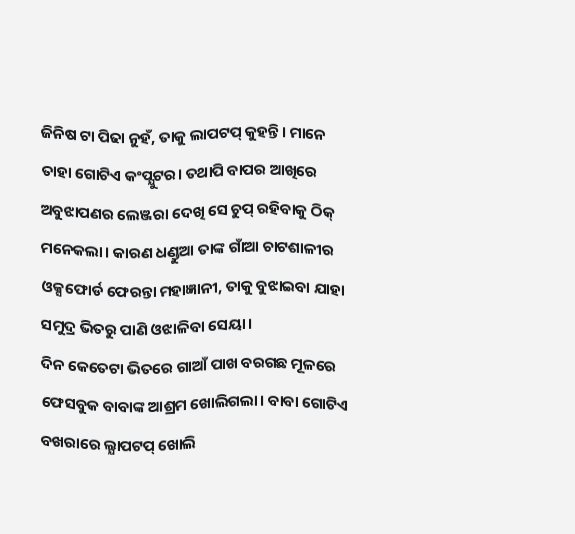ଜିନିଷ ଟା ପିଢା ନୁହଁ, ତାକୁ ଲାପଟପ୍ କୁହନ୍ତି। ମାନେ ତାହା ଗୋଟିଏ କଂପ୍ଯୁଟର। ତଥାପି ବାପର ଆଖିରେ ଅବୁଝାପଣର ଲେଞ୍ଜରା ଦେଖି ସେ ଚୁପ୍ ରହିବାକୁ ଠିକ୍ ମନେକଲା। କାରଣ ଧଣ୍ଡୁଆ ତାଙ୍କ ଗାଁଆ ଚାଟଶାଳୀର ଓକ୍ସଫୋର୍ଡ ଫେରନ୍ତା ମହାଜ୍ଞାନୀ, ତାକୁ ବୁଝାଇବା ଯାହା ସମୁଦ୍ର ଭିତରୁ ପାଣି ଓଝାଳିବା ସେୟା।
ଦିନ କେତେଟା ଭିତରେ ଗାଆଁ ପାଖ ବରଗଛ ମୂଳରେ ଫେସବୁକ ବାବାଙ୍କ ଆଶ୍ରମ ଖୋଲିଗଲା। ବାବା ଗୋଟିଏ ବଖରାରେ ଲ୍ଯାପଟପ୍ ଖୋଲି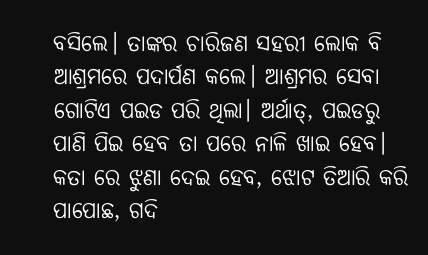ବସିଲେ। ତାଙ୍କର ଚାରିଜଣ ସହରୀ ଲୋକ ବି ଆଶ୍ରମରେ ପଦାର୍ପଣ କଲେ। ଆଶ୍ରମର ସେବା ଗୋଟିଏ ପଇଡ ପରି ଥିଲା। ଅର୍ଥାତ୍, ପଇଡରୁ ପାଣି ପିଇ ହେବ ତା ପରେ ନାଳି ଖାଇ ହେବ। କତା ରେ ଝୁଣା ଦେଇ ହେବ, ଝୋଟ ତିଆରି କରି ପାପୋଛ, ଗଦି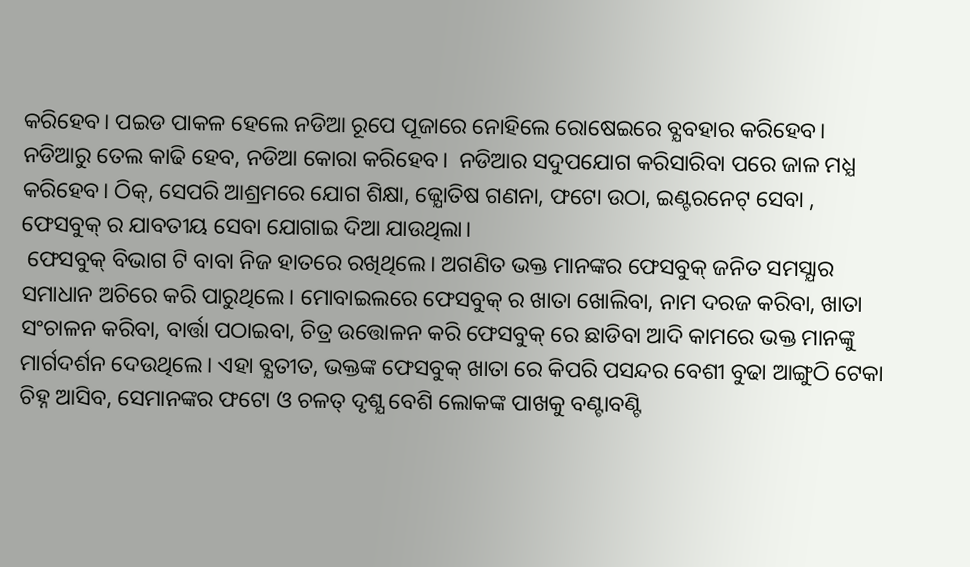କରିହେବ। ପଇଡ ପାକଳ ହେଲେ ନଡିଆ ରୂପେ ପୂଜାରେ ନୋହିଲେ ରୋଷେଇରେ ବ୍ଯବହାର କରିହେବ। ନଡିଆରୁ ତେଲ କାଢି ହେବ, ନଡିଆ କୋରା କରିହେବ।  ନଡିଆର ସଦୁପଯୋଗ କରିସାରିବା ପରେ ଜାଳ ମଧ୍ଯ କରିହେବ। ଠିକ୍, ସେପରି ଆଶ୍ରମରେ ଯୋଗ ଶିକ୍ଷା, ଜ୍ଯୋତିଷ ଗଣନା, ଫଟୋ ଉଠା, ଇଣ୍ଟରନେଟ୍ ସେବା , ଫେସବୁକ୍ ର ଯାବତୀୟ ସେବା ଯୋଗାଇ ଦିଆ ଯାଉଥିଲା।
 ଫେସବୁକ୍ ବିଭାଗ ଟି ବାବା ନିଜ ହାତରେ ରଖିଥିଲେ। ଅଗଣିତ ଭକ୍ତ ମାନଙ୍କର ଫେସବୁକ୍ ଜନିତ ସମସ୍ଯାର ସମାଧାନ ଅଚିରେ କରି ପାରୁଥିଲେ। ମୋବାଇଲରେ ଫେସବୁକ୍ ର ଖାତା ଖୋଲିବା, ନାମ ଦରଜ କରିବା, ଖାତା ସଂଚାଳନ କରିବା, ବାର୍ତ୍ତା ପଠାଇବା, ଚିତ୍ର ଉତ୍ତୋଳନ କରି ଫେସବୁକ୍ ରେ ଛାଡିବା ଆଦି କାମରେ ଭକ୍ତ ମାନଙ୍କୁ ମାର୍ଗଦର୍ଶନ ଦେଉଥିଲେ। ଏହା ବ୍ଯତୀତ, ଭକ୍ତଙ୍କ ଫେସବୁକ୍ ଖାତା ରେ କିପରି ପସନ୍ଦର ବେଶୀ ବୁଢା ଆଙ୍ଗୁଠି ଟେକା ଚିହ୍ନ ଆସିବ, ସେମାନଙ୍କର ଫଟୋ ଓ ଚଳତ୍ ଦୃଶ୍ଯ ବେଶି ଲୋକଙ୍କ ପାଖକୁ ବଣ୍ଟାବଣ୍ଟି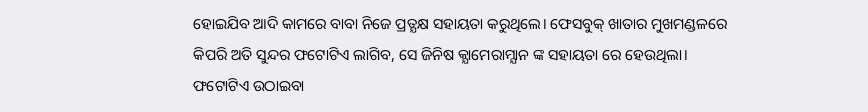ହୋଇଯିବ ଆଦି କାମରେ ବାବା ନିଜେ ପ୍ରତ୍ଯକ୍ଷ ସହାୟତା କରୁଥିଲେ। ଫେସବୁକ୍ ଖାତାର ମୁଖମଣ୍ଡଳରେ କିପରି ଅତି ସୁନ୍ଦର ଫଟୋଟିଏ ଲାଗିବ, ସେ ଜିନିଷ କ୍ଯାମେରାମ୍ଯାନ ଙ୍କ ସହାୟତା ରେ ହେଉଥିଲା।  ଫଟୋଟିଏ ଉଠାଇବା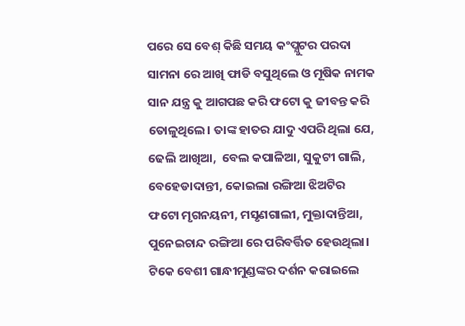ପରେ ସେ ବେଶ୍ କିଛି ସମୟ କଂପ୍ଯୁଟର ପରଦା ସାମନା ରେ ଆଖି ଫାଡି ବସୁଥିଲେ ଓ ମୂଷିକ ନାମକ ସାନ ଯନ୍ତ୍ର କୁ ଆଗପଛ କରି ଫଟୋ କୁ ଜୀବନ୍ତ କରି ତୋଳୁଥିଲେ। ତାଙ୍କ ହାତର ଯାଦୁ ଏପରି ଥିଲା ଯେ, ଢେଲି ଆଖିଆ,  ବେଲ କପାଳିଆ, ସୁକୁଟୀ ଗାଲି, ବେହେଡାଦାନ୍ତୀ, କୋଇଲା ରଙ୍ଗିଆ ଝିଅଟିର ଫଟୋ ମୃଗନୟନୀ, ମସୃଣଗାଲୀ, ମୁକ୍ତାଦାନ୍ତିଆ, ପୁନେଇଚାନ୍ଦ ରଙ୍ଗିଆ ରେ ପରିବର୍ତ୍ତିତ ହେଉଥିଲା। ଟିକେ ବେଶୀ ଗାନ୍ଧୀମୁଣ୍ଡଙ୍କର ଦର୍ଶନ କରାଇଲେ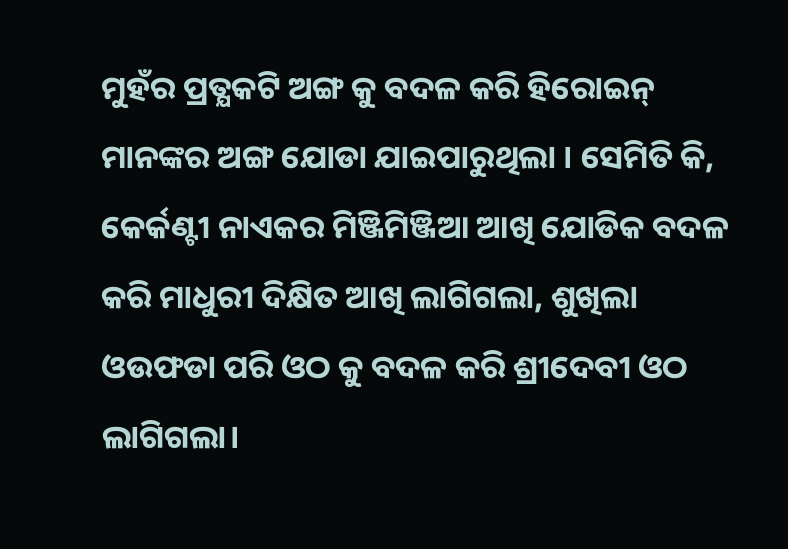ମୁହଁର ପ୍ରତ୍ଯକଟି ଅଙ୍ଗ କୁ ବଦଳ କରି ହିରୋଇନ୍ ମାନଙ୍କର ଅଙ୍ଗ ଯୋଡା ଯାଇପାରୁଥିଲା । ସେମିତି କି, କେର୍କଣ୍ଟୀ ନାଏକର ମିଞ୍ଜିମିଞ୍ଜିଆ ଆଖି ଯୋଡିକ ବଦଳ କରି ମାଧୁରୀ ଦିକ୍ଷିତ ଆଖି ଲାଗିଗଲା, ଶୁଖିଲା ଓଉଫଡା ପରି ଓଠ କୁ ବଦଳ କରି ଶ୍ରୀଦେବୀ ଓଠ ଲାଗିଗଲା।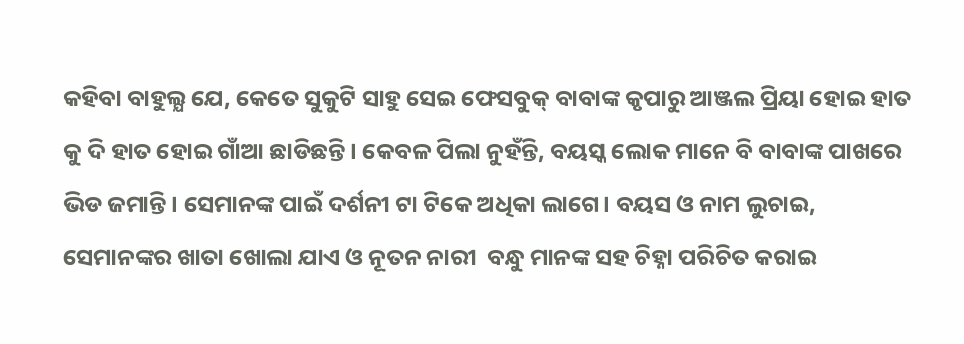କହିବା ବାହୁଲ୍ଯ ଯେ, କେତେ ସୁକୁଟି ସାହୁ ସେଇ ଫେସବୁକ୍ ବାବାଙ୍କ କୃପାରୁ ଆଞ୍ଜଲ ପ୍ରିୟା ହୋଇ ହାତ କୁ ଦି ହାତ ହୋଇ ଗାଁଆ ଛାଡିଛନ୍ତି। କେବଳ ପିଲା ନୁହଁନ୍ତି, ବୟସ୍କ ଲୋକ ମାନେ ବି ବାବାଙ୍କ ପାଖରେ ଭିଡ ଜମାନ୍ତି। ସେମାନଙ୍କ ପାଇଁ ଦର୍ଶନୀ ଟା ଟିକେ ଅଧିକା ଲାଗେ। ବୟସ ଓ ନାମ ଲୁଚାଇ, ସେମାନଙ୍କର ଖାତା ଖୋଲା ଯାଏ ଓ ନୂତନ ନାରୀ  ବନ୍ଧୁ ମାନଙ୍କ ସହ ଚିହ୍ନା ପରିଚିତ କରାଇ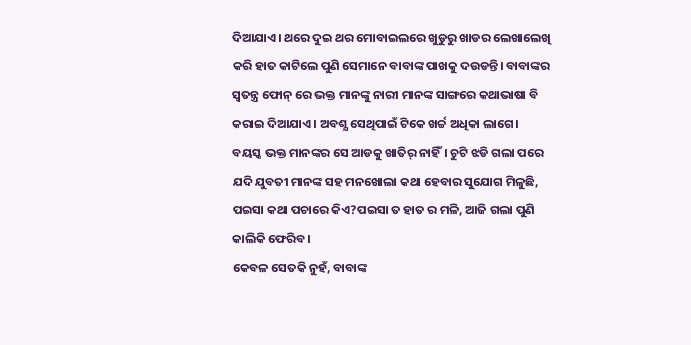ଦିଆଯାଏ। ଥରେ ଦୁଇ ଥର ମୋବାଇଲରେ ଖୁଡୁରୁ ଖାଡର ଲେଖାଲେଖି କରି ହାତ କାଟିଲେ ପୁଣି ସେମାନେ ବାବାଙ୍କ ପାଖକୁ ଦଉଡନ୍ତି। ବାବାଙ୍କର ସ୍ବତନ୍ତ୍ର ଫୋନ୍ ରେ ଭକ୍ତ ମାନଙ୍କୁ ନାରୀ ମାନଙ୍କ ସାଙ୍ଗରେ କଥାଭାଷା ବି କରାଇ ଦିଆଯାଏ। ଅବଶ୍ଯ ସେଥିପାଇଁ ଟିକେ ଖର୍ଚ୍ଚ ଅଧିକା ଲାଗେ। ବୟସ୍କ ଭକ୍ତ ମାନଙ୍କର ସେ ଆଡକୁ ଖାତିର୍ ନାହିଁ। ଚୁଟି ଝଡି ଗଲା ପରେ ଯଦି ଯୁବତୀ ମାନଙ୍କ ସହ ମନଖୋଲା କଥା ହେବାର ସୁଯୋଗ ମିଳୁଛି, ପଇସା କଥା ପଚାରେ କିଏ?ପଇସା ତ ହାତ ର ମଳି, ଆଜି ଗଲା ପୁଣି କାଲିକି ଫେରିବ।
କେବଳ ସେତକି ନୁହଁ, ବାବାଙ୍କ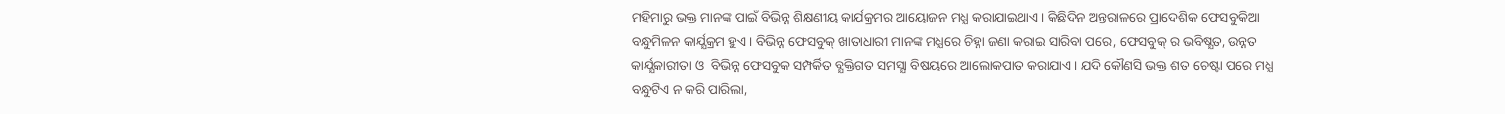ମହିମାରୁ ଭକ୍ତ ମାନଙ୍କ ପାଇଁ ବିଭିନ୍ନ ଶିକ୍ଷଣୀୟ କାର୍ଯକ୍ରମର ଆୟୋଜନ ମଧ୍ଯ କରାଯାଇଥାଏ। କିଛିଦିନ ଅନ୍ତରାଳରେ ପ୍ରାଦେଶିକ ଫେସବୁକିଆ ବନ୍ଧୁମିଳନ କାର୍ଯ୍ଯକ୍ରମ ହୁଏ। ବିଭିନ୍ନ ଫେସବୁକ୍ ଖାତାଧାରୀ ମାନଙ୍କ ମଧ୍ଯରେ ଚିହ୍ନା ଜଣା କରାଇ ସାରିବା ପରେ, ଫେସବୁକ୍ ର ଭବିଷ୍ଯତ, ଉନ୍ନତ କାର୍ଯ୍ଯକାରୀତା ଓ  ବିଭିନ୍ନ ଫେସବୁକ ସମ୍ପର୍କିତ ବ୍ଯକ୍ତିଗତ ସମସ୍ଯା ବିଷୟରେ ଆଲୋକପାତ କରାଯାଏ। ଯଦି କୌଣସି ଭକ୍ତ ଶତ ଚେଷ୍ଟା ପରେ ମଧ୍ଯ ବନ୍ଧୁଟିଏ ନ କରି ପାରିଲା,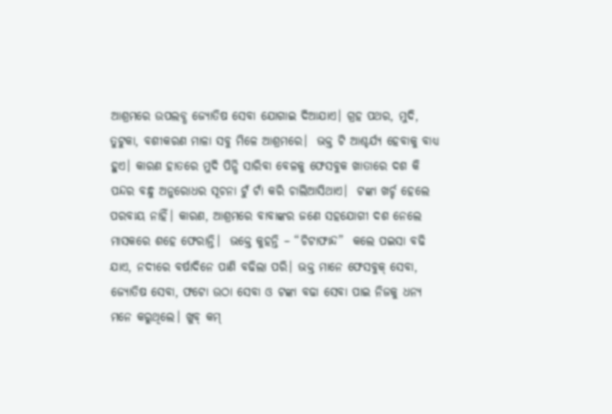ଆଶ୍ରମରେ ଉପଲବ୍ଧ ଜ୍ଯୋତିଷ ସେବା ଯୋଗାଇ ଦିଆଯାଏ। ଗ୍ରହ ପଥର, ମୁଦି, ତୁଟୁକା, ବଶୀକରଣ ମାଳା ସବୁ ମିଳେ ଆଶ୍ରମରେ।  ଭକ୍ତ ଟି ଆଶ୍ଚର୍ଯ୍ଯ ହେବାକୁ ବାଧ୍ଯ ହୁଏ। କାରଣ ହାତରେ ମୁଦି ପିନ୍ଧି ସାରିବା ବେଳକୁ ଫେସବୁକ ଖାତାରେ ଦଶ କି  ପନ୍ଦର ବନ୍ଧୁ ଅନୁରୋଧର ସୂଚନା ଟୁଁ ଟାଁ କରି ଚାଲିଆସିଥାଏ।  ଟଙ୍କା ଖର୍ଚ୍ଚ ହେଲେ ପରବାୟ ନାହିଁ। କାରଣ, ଆଶ୍ରମରେ ବାବାଙ୍କର ଜଣେ ସହଯୋଗୀ ଦଶ ନେଲେ ମାସକରେ ଶହେ ଫେରାନ୍ତି।  ଭକ୍ତେ କୁହନ୍ତି – “ଚିଟାଫାନ୍ଦ”  କଲେ ପଇସା ବଢି ଯାଏ, ନଦୀରେ ବର୍ଷାଦିନେ ପାଣି ବଢିଲା ପରି। ଭକ୍ତ ମାନେ ଫେସବୁକ୍ ସେବା, ଜ୍ଯୋତିଷ ସେବା, ଫଟୋ ଉଠା ସେବା ଓ ଟଙ୍କା ବଢା ସେବା ପାଇ ନିଜକୁ ଧନ୍ଯ ମନେ କରୁଥିଲେ। ଖୁବ୍ କମ୍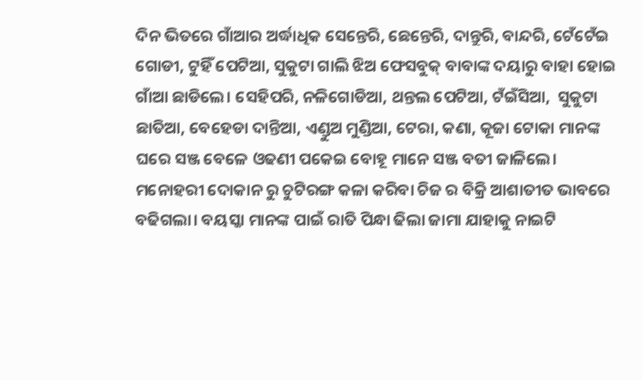ଦିନ ଭିତରେ ଗାଁଆର ଅର୍ଦ୍ଧାଧିକ ସେନ୍ତେରି, ଛେନ୍ତେରି, ଦାନ୍ତୁରି, ବାନ୍ଦରି, ଟେଁଟେଁଇ ଗୋଡୀ, ଟୁହିଁ ପେଟିଆ, ସୁକୁଟା ଗାଲି ଝିଅ ଫେସବୁକ୍ ବାବାଙ୍କ ଦୟାରୁ ବାହା ହୋଇ ଗାଁଆ ଛାଡିଲେ। ସେହିପରି, ନଳିଗୋଡିଆ, ଥନ୍ତଲ ପେଟିଆ, ଟଁଇଁସିଆ,  ସୁକୁଟା ଛାତିଆ, ବେହେଡା ଦାନ୍ତିଆ, ଏଣ୍ଡୁଅ ମୁଣ୍ଡିଆ, ଟେରା, କଣା, କୂଜା ଟୋକା ମାନଙ୍କ ଘରେ ସଞ୍ଜ ବେଳେ ଓଢଣୀ ପକେଇ ବୋହୂ ମାନେ ସଞ୍ଜ ବତୀ ଜାଳିଲେ। ମନୋହରୀ ଦୋକାନ ରୁ ଚୁଟିରଙ୍ଗ କଳା କରିବା ଚିଜ ର ବିକ୍ରି ଆଶାତୀତ ଭାବରେ ବଢିଗଲା। ବୟସ୍କା ମାନଙ୍କ ପାଇଁ ରାତି ପିନ୍ଧା ଢିଲା ଜାମା ଯାହାକୁ ନାଇଟି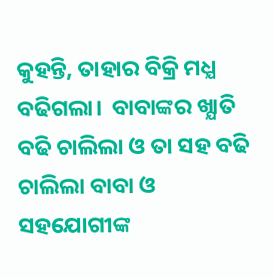କୁହନ୍ତି, ତାହାର ବିକ୍ରି ମଧ୍ଯ ବଢିଗଲା।  ବାବାଙ୍କର ଖ୍ଯାତି ବଢି ଚାଲିଲା ଓ ତା ସହ ବଢି ଚାଲିଲା ବାବା ଓ ସହଯୋଗୀଙ୍କ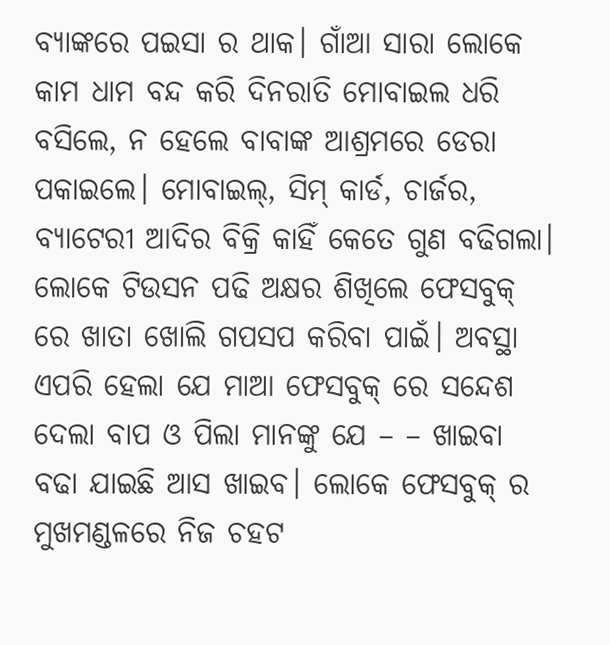ବ୍ଯାଙ୍କରେ ପଇସା ର ଥାକ। ଗାଁଆ ସାରା ଲୋକେ କାମ ଧାମ ବନ୍ଦ କରି ଦିନରାତି ମୋବାଇଲ ଧରି ବସିଲେ, ନ ହେଲେ ବାବାଙ୍କ ଆଶ୍ରମରେ ଡେରା ପକାଇଲେ। ମୋବାଇଲ୍, ସିମ୍ କାର୍ଡ, ଚାର୍ଜର, ବ୍ଯାଟେରୀ ଆଦିର ବିକ୍ରି କାହିଁ କେତେ ଗୁଣ ବଢିଗଲା। ଲୋକେ ଟିଉସନ ପଢି ଅକ୍ଷର ଶିଖିଲେ ଫେସବୁକ୍ ରେ ଖାତା ଖୋଲି ଗପସପ କରିବା ପାଇଁ। ଅବସ୍ଥା ଏପରି ହେଲା ଯେ ମାଆ ଫେସବୁକ୍ ରେ ସନ୍ଦେଶ ଦେଲା ବାପ ଓ ପିଲା ମାନଙ୍କୁ ଯେ – – ଖାଇବା ବଢା ଯାଇଛି ଆସ ଖାଇବ। ଲୋକେ ଫେସବୁକ୍ ର ମୁଖମଣ୍ଡଳରେ ନିଜ ଚହଟ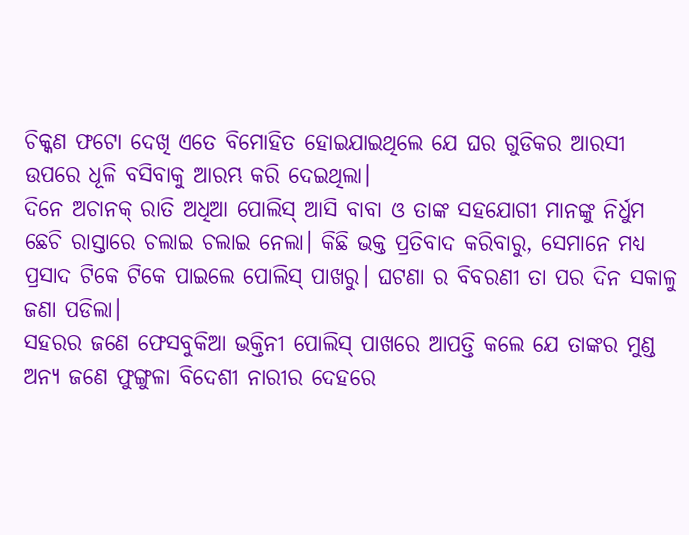ଚିକ୍କଣ ଫଟୋ ଦେଖି ଏତେ ବିମୋହିତ ହୋଇଯାଇଥିଲେ ଯେ ଘର ଗୁଡିକର ଆରସୀ ଉପରେ ଧୂଳି ବସିବାକୁ ଆରମ୍ଭ କରି ଦେଇଥିଲା।
ଦିନେ ଅଚାନକ୍ ରାତି ଅଧିଆ ପୋଲିସ୍ ଆସି ବାବା ଓ ତାଙ୍କ ସହଯୋଗୀ ମାନଙ୍କୁ ନିର୍ଧୁମ ଛେଚି ରାସ୍ତାରେ ଚଲାଇ ଚଲାଇ ନେଲା। କିଛି ଭକ୍ତ ପ୍ରତିବାଦ କରିବାରୁ, ସେମାନେ ମଧ୍ଯ ପ୍ରସାଦ ଟିକେ ଟିକେ ପାଇଲେ ପୋଲିସ୍ ପାଖରୁ। ଘଟଣା ର ବିବରଣୀ ତା ପର ଦିନ ସକାଳୁ ଜଣା ପଡିଲା।
ସହରର ଜଣେ ଫେସବୁକିଆ ଭକ୍ତିନୀ ପୋଲିସ୍ ପାଖରେ ଆପତ୍ତି କଲେ ଯେ ତାଙ୍କର ମୁଣ୍ଡ ଅନ୍ଯ ଜଣେ ଫୁଙ୍ଗୁଳା ବିଦେଶୀ ନାରୀର ଦେହରେ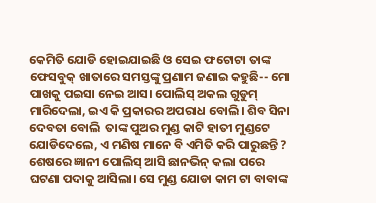କେମିତି ଯୋଡି ହୋଇଯାଇଛି ଓ ସେଇ ଫଟୋଟା ତାଙ୍କ ଫେସବୁକ୍ ଖାତାରେ ସମସ୍ତଙ୍କୁ ପ୍ରଣାମ ଜଣାଇ କହୁଛି-- ମୋ ପାଖକୁ ପଇସା ନେଇ ଆସ। ପୋଲିସ୍ ଅକଲ ଗୁଡୁମ୍ ମାରିଦେଲା, ଇଏ କି ପ୍ରକାରର ଅପରାଧ ବୋଲି। ଶିବ ସିନା ଦେବତା ବୋଲି  ତାଙ୍କ ପୁଅର ମୁଣ୍ଡ କାଟି ହାତୀ ମୁଣ୍ଡଟେ ଯୋଡିଦେଲେ, ଏ ମଣିଷ ମାନେ ବି ଏମିତି କରି ପାରୁଛନ୍ତି ? ଶେଷରେ ଜ୍ଞାନୀ ପୋଲିସ୍ ଆସି ଛାନଭିନ୍ କଲା ପରେ ଘଟଣା ପଦାକୁ ଆସିଲା। ସେ ମୁଣ୍ଡ ଯୋଡା କାମ ଟା ବାବାଙ୍କ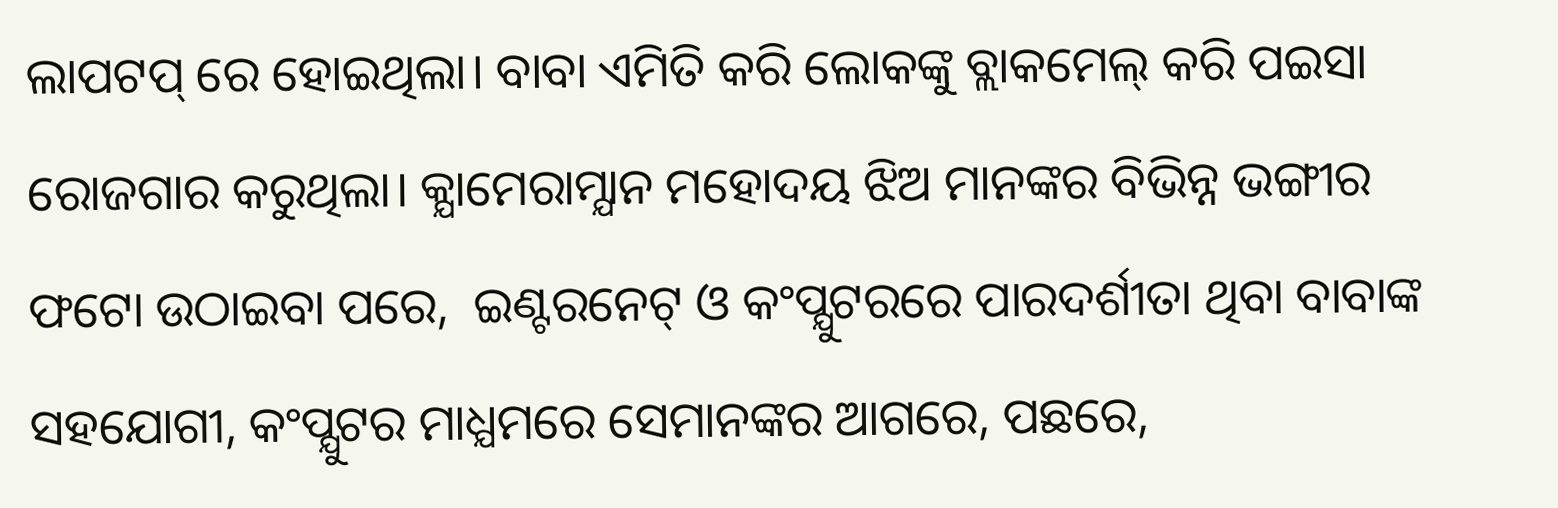ଲାପଟପ୍ ରେ ହୋଇଥିଲା। ବାବା ଏମିତି କରି ଲୋକଙ୍କୁ ବ୍ଲାକମେଲ୍ କରି ପଇସା ରୋଜଗାର କରୁଥିଲା। କ୍ଯାମେରାମ୍ଯାନ ମହୋଦୟ ଝିଅ ମାନଙ୍କର ବିଭିନ୍ନ ଭଙ୍ଗୀର ଫଟୋ ଉଠାଇବା ପରେ,  ଇଣ୍ଟରନେଟ୍ ଓ କଂପ୍ଯୁଟରରେ ପାରଦର୍ଶୀତା ଥିବା ବାବାଙ୍କ ସହଯୋଗୀ, କଂପ୍ଯୁଟର ମାଧ୍ଯମରେ ସେମାନଙ୍କର ଆଗରେ, ପଛରେ,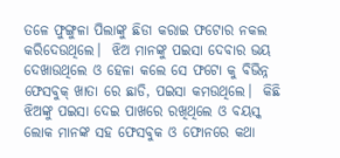ତଳେ ଫୁଙ୍ଗୁଳା ପିଲାଙ୍କୁ ଛିଡା କରାଇ ଫଟୋର ନକଲ କରିଦେଉଥିଲେ।  ଝିଅ ମାନଙ୍କୁ ପଇସା ଦେବାର ଭୟ ଦେଖାଉଥିଲେ ଓ ହେଳା କଲେ ସେ ଫଟୋ କୁ ବିଭିନ୍ନ  ଫେସବୁକ୍ ଖାତା ରେ ଛାଡି, ପଇସା କମଉଥିଲେ।  କିଛି ଝିଅଙ୍କୁ ପଇସା ଦେଇ ପାଖରେ ରଖିଥିଲେ ଓ ବୟସ୍କ ଲୋକ ମାନଙ୍କ ସହ ଫେସବୁକ ଓ ଫୋନରେ କଥା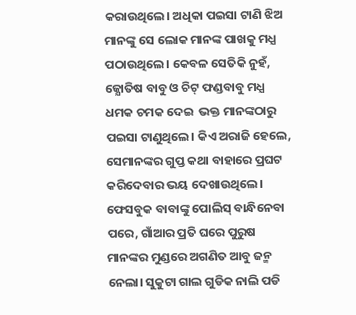କରାଉଥିଲେ। ଅଧିକା ପଇସା ଟାଣି ଝିଅ ମାନଙ୍କୁ ସେ ଲୋକ ମାନଙ୍କ ପାଖକୁ ମଧ୍ଯ ପଠାଉଥିଲେ। କେବଳ ସେତିକି ନୁହଁ, ଜ୍ଯୋତିଷ ବାବୁ ଓ ଚିଟ୍ ଫଣ୍ଡବାବୁ ମଧ୍ଯ ଧମକ ଚମକ ଦେଇ  ଭକ୍ତ ମାନଙ୍କଠାରୁ ପଇସା ଟାଣୁଥିଲେ। କିଏ ଅରାଜି ହେଲେ, ସେମାନଙ୍କର ଗୁପ୍ତ କଥା ବାହାରେ ପ୍ରଘଟ କରିଦେବାର ଭୟ ଦେଖାଉଥିଲେ।
ଫେସବୁକ ବାବାଙ୍କୁ ପୋଲିସ୍ ବାନ୍ଧିନେବା ପରେ, ଗାଁଆର ପ୍ରତି ଘରେ ପୁରୁଷ ମାନଙ୍କର ମୁଣ୍ଡରେ ଅଗଣିତ ଆବୁ ଜନ୍ମ ନେଲା। ସୁକୁଟା ଗାଲ ଗୁଡିକ ନାଲି ପଡି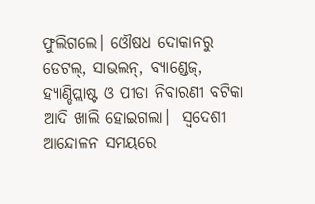ଫୁଲିଗଲେ। ଓୌଷଧ ଦୋକାନରୁ ଡେଟଲ୍, ସାଭଲନ୍, ବ୍ଯାଣ୍ଡେଜ୍, ହ୍ଯାଣ୍ଡିପ୍ଲାଷ୍ଟ ଓ ପୀଡା ନିବାରଣୀ ବଟିକା  ଆଦି ଖାଲି ହୋଇଗଲା।  ସ୍ବଦେଶୀ ଆନ୍ଦୋଳନ ସମୟରେ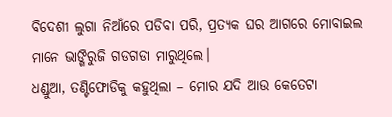ବିଦେଶୀ ଲୁଗା ନିଆଁରେ ପଡିବା ପରି, ପ୍ରତ୍ଯକ ଘର ଆଗରେ ମୋବାଇଲ ମାନେ ଭାଙ୍ଗିରୁଜି ଗଡଗଡା ମାରୁଥିଲେ।
ଧଣ୍ଡୁଆ, ତଣ୍ଟିଫୋଡିକୁ କହୁଥିଲା – ମୋର ଯଦି ଆଉ କେତେଟା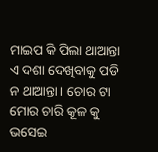ମାଇପ କି ପିଲା ଥାଆନ୍ତା ଏ ଦଶା ଦେଖିବାକୁ ପଡି ନ ଥାଆନ୍ତା। ଚୋର ଟା ମୋର ଚାରି କୂଳ କୁ ଭସେଇ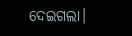ଦେଇଗଲା।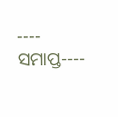---- ସମାପ୍ତ----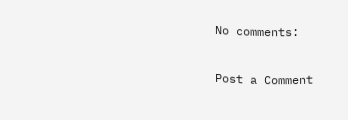No comments:

Post a Comment